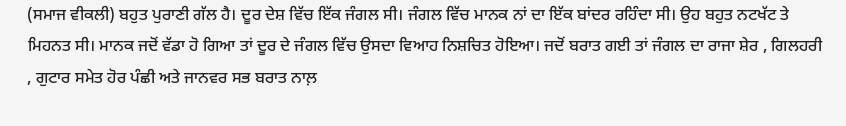(ਸਮਾਜ ਵੀਕਲੀ) ਬਹੁਤ ਪੁਰਾਣੀ ਗੱਲ ਹੈ। ਦੂਰ ਦੇਸ਼ ਵਿੱਚ ਇੱਕ ਜੰਗਲ ਸੀ। ਜੰਗਲ ਵਿੱਚ ਮਾਨਕ ਨਾਂ ਦਾ ਇੱਕ ਬਾਂਦਰ ਰਹਿੰਦਾ ਸੀ। ਉਹ ਬਹੁਤ ਨਟਖੱਟ ਤੇ ਮਿਹਨਤ ਸੀ। ਮਾਨਕ ਜਦੋਂ ਵੱਡਾ ਹੋ ਗਿਆ ਤਾਂ ਦੂਰ ਦੇ ਜੰਗਲ ਵਿੱਚ ਉਸਦਾ ਵਿਆਹ ਨਿਸ਼ਚਿਤ ਹੋਇਆ। ਜਦੋਂ ਬਰਾਤ ਗਈ ਤਾਂ ਜੰਗਲ ਦਾ ਰਾਜਾ ਸ਼ੇਰ , ਗਿਲਹਰੀ , ਗੁਟਾਰ ਸਮੇਤ ਹੋਰ ਪੰਛੀ ਅਤੇ ਜਾਨਵਰ ਸਭ ਬਰਾਤ ਨਾਲ਼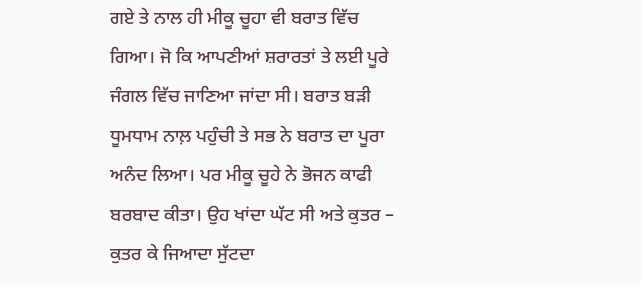ਗਏ ਤੇ ਨਾਲ ਹੀ ਮੀਕੂ ਚੂਹਾ ਵੀ ਬਰਾਤ ਵਿੱਚ ਗਿਆ। ਜੋ ਕਿ ਆਪਣੀਆਂ ਸ਼ਰਾਰਤਾਂ ਤੇ ਲਈ ਪੂਰੇ ਜੰਗਲ ਵਿੱਚ ਜਾਣਿਆ ਜਾਂਦਾ ਸੀ। ਬਰਾਤ ਬੜੀ ਧੂਮਧਾਮ ਨਾਲ਼ ਪਹੁੰਚੀ ਤੇ ਸਭ ਨੇ ਬਰਾਤ ਦਾ ਪੂਰਾ ਅਨੰਦ ਲਿਆ। ਪਰ ਮੀਕੂ ਚੂਹੇ ਨੇ ਭੋਜਨ ਕਾਫੀ ਬਰਬਾਦ ਕੀਤਾ। ਉਹ ਖਾਂਦਾ ਘੱਟ ਸੀ ਅਤੇ ਕੁਤਰ – ਕੁਤਰ ਕੇ ਜਿਆਦਾ ਸੁੱਟਦਾ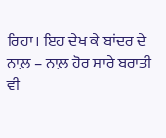ਰਿਹਾ। ਇਹ ਦੇਖ ਕੇ ਬਾਂਦਰ ਦੇ ਨਾਲ਼ – ਨਾਲ਼ ਹੋਰ ਸਾਰੇ ਬਰਾਤੀ ਵੀ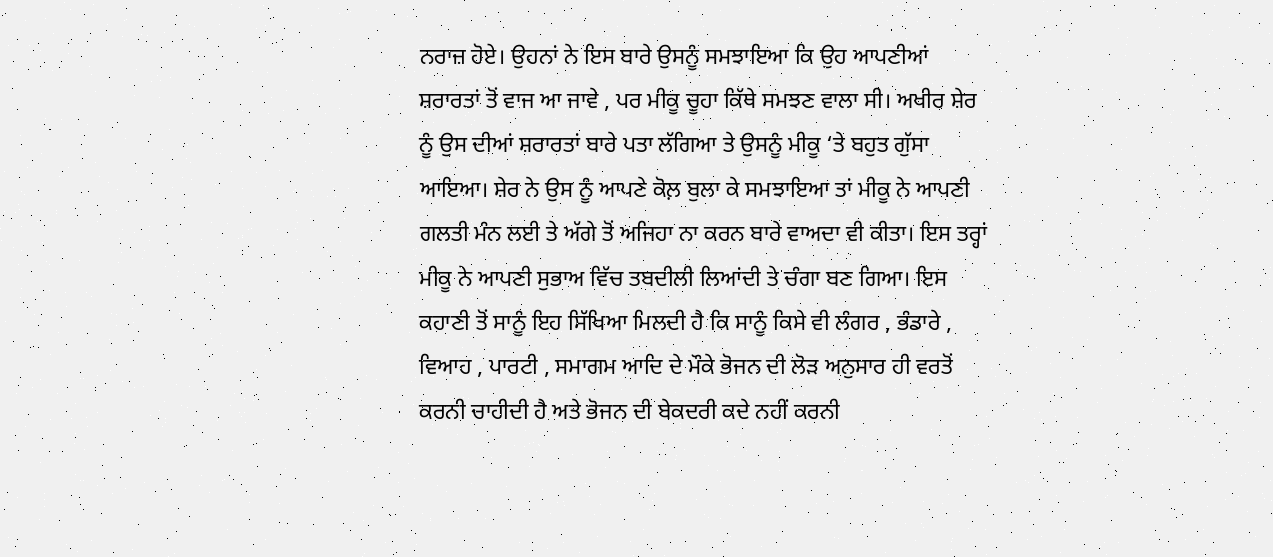ਨਰਾਜ਼ ਹੋਏ। ਉਹਨਾਂ ਨੇ ਇਸ ਬਾਰੇ ਉਸਨੂੰ ਸਮਝਾਇਆ ਕਿ ਉਹ ਆਪਣੀਆਂ ਸ਼ਰਾਰਤਾਂ ਤੋਂ ਵਾਜ ਆ ਜਾਵੇ , ਪਰ ਮੀਕੂ ਚੂਹਾ ਕਿੱਥੇ ਸਮਝਣ ਵਾਲਾ ਸੀ। ਅਖੀਰ ਸ਼ੇਰ ਨੂੰ ਉਸ ਦੀਆਂ ਸ਼ਰਾਰਤਾਂ ਬਾਰੇ ਪਤਾ ਲੱਗਿਆ ਤੇ ਉਸਨੂੰ ਮੀਕੂ ‘ਤੇ ਬਹੁਤ ਗੁੱਸਾ ਆਇਆ। ਸ਼ੇਰ ਨੇ ਉਸ ਨੂੰ ਆਪਣੇ ਕੋਲ਼ ਬੁਲਾ ਕੇ ਸਮਝਾਇਆ ਤਾਂ ਮੀਕੂ ਨੇ ਆਪਣੀ ਗਲਤੀ ਮੰਨ ਲਈ ਤੇ ਅੱਗੇ ਤੋਂ ਅਜਿਹਾ ਨਾ ਕਰਨ ਬਾਰੇ ਵਾਅਦਾ ਵੀ ਕੀਤਾ। ਇਸ ਤਰ੍ਹਾਂ ਮੀਕੂ ਨੇ ਆਪਣੀ ਸੁਭਾਅ ਵਿੱਚ ਤਬਦੀਲੀ ਲਿਆਂਦੀ ਤੇ ਚੰਗਾ ਬਣ ਗਿਆ। ਇਸ ਕਹਾਣੀ ਤੋਂ ਸਾਨੂੰ ਇਹ ਸਿੱਖਿਆ ਮਿਲਦੀ ਹੈ ਕਿ ਸਾਨੂੰ ਕਿਸੇ ਵੀ ਲੰਗਰ , ਭੰਡਾਰੇ , ਵਿਆਹ , ਪਾਰਟੀ , ਸਮਾਗਮ ਆਦਿ ਦੇ ਮੌਕੇ ਭੋਜਨ ਦੀ ਲੋੜ ਅਨੁਸਾਰ ਹੀ ਵਰਤੋਂ ਕਰਨੀ ਚਾਹੀਦੀ ਹੈ ਅਤੇ ਭੋਜਨ ਦੀ ਬੇਕਦਰੀ ਕਦੇ ਨਹੀਂ ਕਰਨੀ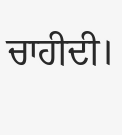ਚਾਹੀਦੀ।